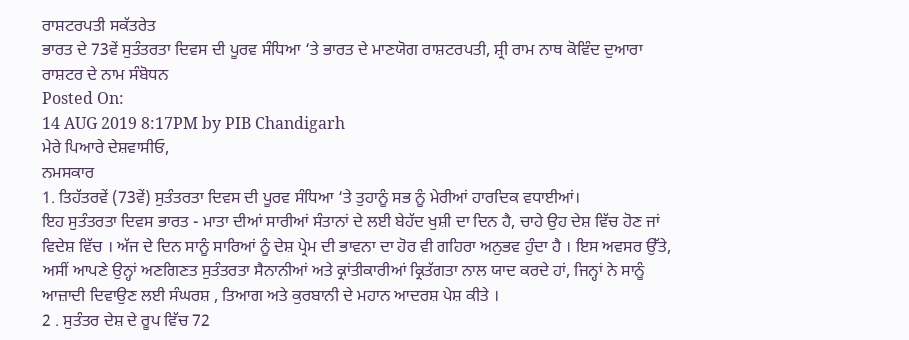ਰਾਸ਼ਟਰਪਤੀ ਸਕੱਤਰੇਤ
ਭਾਰਤ ਦੇ 73ਵੇਂ ਸੁਤੰਤਰਤਾ ਦਿਵਸ ਦੀ ਪੂਰਵ ਸੰਧਿਆ ‘ਤੇ ਭਾਰਤ ਦੇ ਮਾਣਯੋਗ ਰਾਸ਼ਟਰਪਤੀ, ਸ਼੍ਰੀ ਰਾਮ ਨਾਥ ਕੋਵਿੰਦ ਦੁਆਰਾ ਰਾਸ਼ਟਰ ਦੇ ਨਾਮ ਸੰਬੋਧਨ
Posted On:
14 AUG 2019 8:17PM by PIB Chandigarh
ਮੇਰੇ ਪਿਆਰੇ ਦੇਸ਼ਵਾਸੀਓ,
ਨਮਸਕਾਰ
1. ਤਿਹੱਤਰਵੇਂ (73ਵੇਂ) ਸੁਤੰਤਰਤਾ ਦਿਵਸ ਦੀ ਪੂਰਵ ਸੰਧਿਆ ‘ਤੇ ਤੁਹਾਨੂੰ ਸਭ ਨੂੰ ਮੇਰੀਆਂ ਹਾਰਦਿਕ ਵਧਾਈਆਂ।
ਇਹ ਸੁਤੰਤਰਤਾ ਦਿਵਸ ਭਾਰਤ - ਮਾਤਾ ਦੀਆਂ ਸਾਰੀਆਂ ਸੰਤਾਨਾਂ ਦੇ ਲਈ ਬੇਹੱਦ ਖੁਸ਼ੀ ਦਾ ਦਿਨ ਹੈ, ਚਾਹੇ ਉਹ ਦੇਸ਼ ਵਿੱਚ ਹੋਣ ਜਾਂ ਵਿਦੇਸ਼ ਵਿੱਚ । ਅੱਜ ਦੇ ਦਿਨ ਸਾਨੂੰ ਸਾਰਿਆਂ ਨੂੰ ਦੇਸ਼ ਪ੍ਰੇਮ ਦੀ ਭਾਵਨਾ ਦਾ ਹੋਰ ਵੀ ਗਹਿਰਾ ਅਨੁਭਵ ਹੁੰਦਾ ਹੈ । ਇਸ ਅਵਸਰ ਉੱਤੇ, ਅਸੀਂ ਆਪਣੇ ਉਨ੍ਹਾਂ ਅਣਗਿਣਤ ਸੁਤੰਤਰਤਾ ਸੈਨਾਨੀਆਂ ਅਤੇ ਕ੍ਰਾਂਤੀਕਾਰੀਆਂ ਕ੍ਰਿਤੱਗਤਾ ਨਾਲ ਯਾਦ ਕਰਦੇ ਹਾਂ, ਜਿਨ੍ਹਾਂ ਨੇ ਸਾਨੂੰ ਆਜ਼ਾਦੀ ਦਿਵਾਉਣ ਲਈ ਸੰਘਰਸ਼ , ਤਿਆਗ ਅਤੇ ਕੁਰਬਾਨੀ ਦੇ ਮਹਾਨ ਆਦਰਸ਼ ਪੇਸ਼ ਕੀਤੇ ।
2 . ਸੁਤੰਤਰ ਦੇਸ਼ ਦੇ ਰੂਪ ਵਿੱਚ 72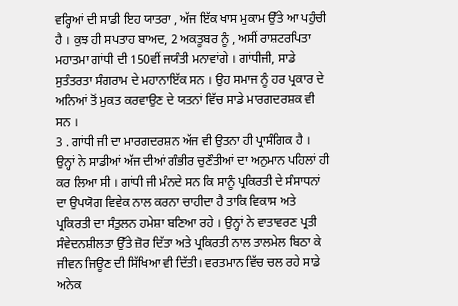ਵਰ੍ਹਿਆਂ ਦੀ ਸਾਡੀ ਇਹ ਯਾਤਰਾ , ਅੱਜ ਇੱਕ ਖਾਸ ਮੁਕਾਮ ਉੱਤੇ ਆ ਪਹੁੰਚੀ ਹੈ । ਕੁਝ ਹੀ ਸਪਤਾਹ ਬਾਅਦ, 2 ਅਕਤੂਬਰ ਨੂੰ , ਅਸੀਂ ਰਾਸ਼ਟਰਪਿਤਾ ਮਹਾਤਮਾ ਗਾਂਧੀ ਦੀ 150ਵੀਂ ਜਯੰਤੀ ਮਨਾਵਾਂਗੇ । ਗਾਂਧੀਜੀ, ਸਾਡੇ ਸੁਤੰਤਰਤਾ ਸੰਗਰਾਮ ਦੇ ਮਹਾਨਾਇੱਕ ਸਨ । ਉਹ ਸਮਾਜ ਨੂੰ ਹਰ ਪ੍ਰਕਾਰ ਦੇ ਅਨਿਆਂ ਤੋਂ ਮੁਕਤ ਕਰਵਾਉਣ ਦੇ ਯਤਨਾਂ ਵਿੱਚ ਸਾਡੇ ਮਾਰਗਦਰਸ਼ਕ ਵੀ ਸਨ ।
3 . ਗਾਂਧੀ ਜੀ ਦਾ ਮਾਰਗਦਰਸ਼ਨ ਅੱਜ ਵੀ ਉਤਨਾ ਹੀ ਪ੍ਰਾਸੰਗਿਕ ਹੈ । ਉਨ੍ਹਾਂ ਨੇ ਸਾਡੀਆਂ ਅੱਜ ਦੀਆਂ ਗੰਭੀਰ ਚੁਣੌਤੀਆਂ ਦਾ ਅਨੁਮਾਨ ਪਹਿਲਾਂ ਹੀ ਕਰ ਲਿਆ ਸੀ । ਗਾਂਧੀ ਜੀ ਮੰਨਦੇ ਸਨ ਕਿ ਸਾਨੂੰ ਪ੍ਰਕਿਰਤੀ ਦੇ ਸੰਸਾਧਨਾਂ ਦਾ ਉਪਯੋਗ ਵਿਵੇਕ ਨਾਲ ਕਰਨਾ ਚਾਹੀਦਾ ਹੈ ਤਾਕਿ ਵਿਕਾਸ ਅਤੇ ਪ੍ਰਕਿਰਤੀ ਦਾ ਸੰਤੁਲਨ ਹਮੇਸ਼ਾ ਬਣਿਆ ਰਹੇ । ਉਨ੍ਹਾਂ ਨੇ ਵਾਤਾਵਰਣ ਪ੍ਰਤੀ ਸੰਵੇਦਨਸ਼ੀਲਤਾ ਉੱਤੇ ਜ਼ੋਰ ਦਿੱਤਾ ਅਤੇ ਪ੍ਰਕਿਰਤੀ ਨਾਲ ਤਾਲਮੇਲ ਬਿਠਾ ਕੇ ਜੀਵਨ ਜਿਊਣ ਦੀ ਸਿੱਖਿਆ ਵੀ ਦਿੱਤੀ। ਵਰਤਮਾਨ ਵਿੱਚ ਚਲ ਰਹੇ ਸਾਡੇ ਅਨੇਕ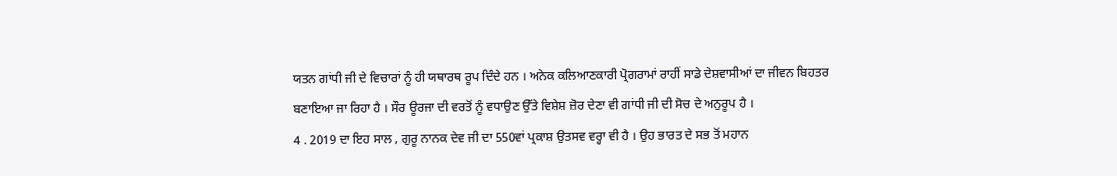ਯਤਨ ਗਾਂਧੀ ਜੀ ਦੇ ਵਿਚਾਰਾਂ ਨੂੰ ਹੀ ਯਥਾਰਥ ਰੂਪ ਦਿੰਦੇ ਹਨ । ਅਨੇਕ ਕਲਿਆਣਕਾਰੀ ਪ੍ਰੋਗਰਾਮਾਂ ਰਾਹੀਂ ਸਾਡੇ ਦੇਸ਼ਵਾਸੀਆਂ ਦਾ ਜੀਵਨ ਬਿਹਤਰ ਬਣਾਇਆ ਜਾ ਰਿਹਾ ਹੈ । ਸੌਰ ਊਰਜਾ ਦੀ ਵਰਤੋਂ ਨੂੰ ਵਧਾਉਣ ਉੱਤੇ ਵਿਸ਼ੇਸ਼ ਜ਼ੋਰ ਦੇਣਾ ਵੀ ਗਾਂਧੀ ਜੀ ਦੀ ਸੋਚ ਦੇ ਅਨੁਰੂਪ ਹੈ ।
4 . 2019 ਦਾ ਇਹ ਸਾਲ , ਗੁਰੂ ਨਾਨਕ ਦੇਵ ਜੀ ਦਾ 550ਵਾਂ ਪ੍ਰਕਾਸ਼ ਉਤਸਵ ਵਰ੍ਹਾ ਵੀ ਹੈ । ਉਹ ਭਾਰਤ ਦੇ ਸਭ ਤੋਂ ਮਹਾਨ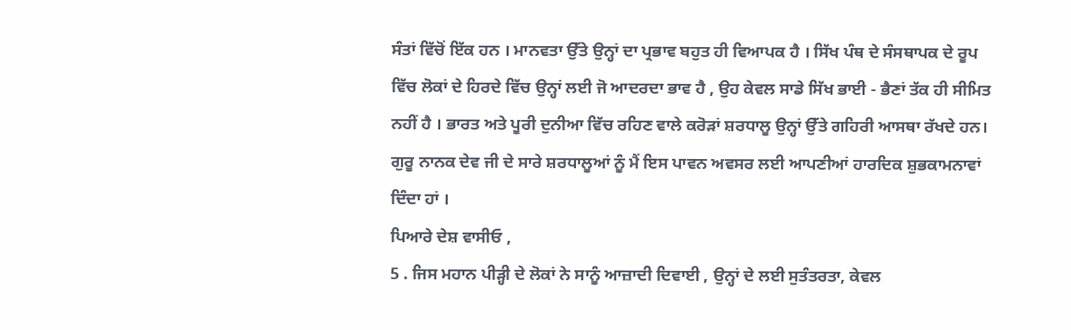ਸੰਤਾਂ ਵਿੱਚੋਂ ਇੱਕ ਹਨ । ਮਾਨਵਤਾ ਉੱਤੇ ਉਨ੍ਹਾਂ ਦਾ ਪ੍ਰਭਾਵ ਬਹੁਤ ਹੀ ਵਿਆਪਕ ਹੈ । ਸਿੱਖ ਪੰਥ ਦੇ ਸੰਸਥਾਪਕ ਦੇ ਰੂਪ ਵਿੱਚ ਲੋਕਾਂ ਦੇ ਹਿਰਦੇ ਵਿੱਚ ਉਨ੍ਹਾਂ ਲਈ ਜੋ ਆਦਰਦਾ ਭਾਵ ਹੈ , ਉਹ ਕੇਵਲ ਸਾਡੇ ਸਿੱਖ ਭਾਈ - ਭੈਣਾਂ ਤੱਕ ਹੀ ਸੀਮਿਤ ਨਹੀਂ ਹੈ । ਭਾਰਤ ਅਤੇ ਪੂਰੀ ਦੁਨੀਆ ਵਿੱਚ ਰਹਿਣ ਵਾਲੇ ਕਰੋੜਾਂ ਸ਼ਰਧਾਲੂ ਉਨ੍ਹਾਂ ਉੱਤੇ ਗਹਿਰੀ ਆਸਥਾ ਰੱਖਦੇ ਹਨ। ਗੁਰੂ ਨਾਨਕ ਦੇਵ ਜੀ ਦੇ ਸਾਰੇ ਸ਼ਰਧਾਲੂਆਂ ਨੂੰ ਮੈਂ ਇਸ ਪਾਵਨ ਅਵਸਰ ਲਈ ਆਪਣੀਆਂ ਹਾਰਦਿਕ ਸ਼ੁਭਕਾਮਨਾਵਾਂ ਦਿੰਦਾ ਹਾਂ ।
ਪਿਆਰੇ ਦੇਸ਼ ਵਾਸੀਓ ,
5 . ਜਿਸ ਮਹਾਨ ਪੀੜ੍ਹੀ ਦੇ ਲੋਕਾਂ ਨੇ ਸਾਨੂੰ ਆਜ਼ਾਦੀ ਦਿਵਾਈ , ਉਨ੍ਹਾਂ ਦੇ ਲਈ ਸੁਤੰਤਰਤਾ, ਕੇਵਲ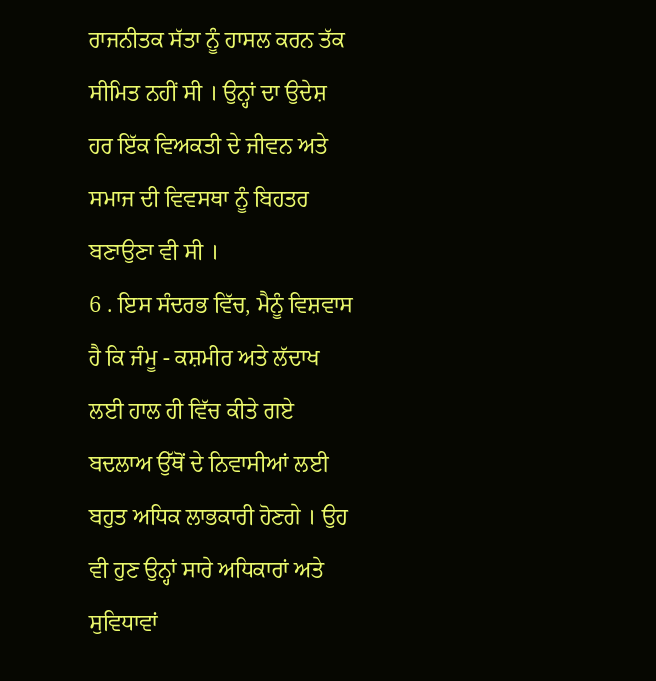ਰਾਜਨੀਤਕ ਸੱਤਾ ਨੂੰ ਹਾਸਲ ਕਰਨ ਤੱਕ ਸੀਮਿਤ ਨਹੀਂ ਸੀ । ਉਨ੍ਹਾਂ ਦਾ ਉਦੇਸ਼ ਹਰ ਇੱਕ ਵਿਅਕਤੀ ਦੇ ਜੀਵਨ ਅਤੇ ਸਮਾਜ ਦੀ ਵਿਵਸਥਾ ਨੂੰ ਬਿਹਤਰ ਬਣਾਉਣਾ ਵੀ ਸੀ ।
6 . ਇਸ ਸੰਦਰਭ ਵਿੱਚ, ਮੈਨੂੰ ਵਿਸ਼ਵਾਸ ਹੈ ਕਿ ਜੰਮੂ - ਕਸ਼ਮੀਰ ਅਤੇ ਲੱਦਾਖ ਲਈ ਹਾਲ ਹੀ ਵਿੱਚ ਕੀਤੇ ਗਏ ਬਦਲਾਅ ਉੱਥੋਂ ਦੇ ਨਿਵਾਸੀਆਂ ਲਈ ਬਹੁਤ ਅਧਿਕ ਲਾਭਕਾਰੀ ਹੋਣਗੇ । ਉਹ ਵੀ ਹੁਣ ਉਨ੍ਹਾਂ ਸਾਰੇ ਅਧਿਕਾਰਾਂ ਅਤੇ ਸੁਵਿਧਾਵਾਂ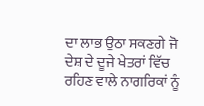ਦਾ ਲਾਭ ਉਠਾ ਸਕਣਗੇ ਜੋ ਦੇਸ਼ ਦੇ ਦੂਜੇ ਖੇਤਰਾਂ ਵਿੱਚ ਰਹਿਣ ਵਾਲੇ ਨਾਗਰਿਕਾਂ ਨੂੰ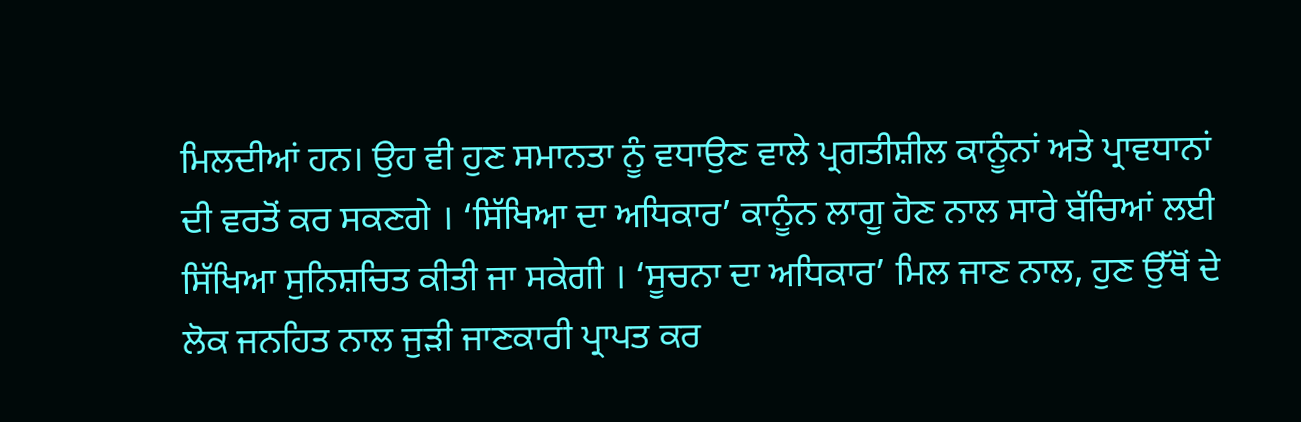ਮਿਲਦੀਆਂ ਹਨ। ਉਹ ਵੀ ਹੁਣ ਸਮਾਨਤਾ ਨੂੰ ਵਧਾਉਣ ਵਾਲੇ ਪ੍ਰਗਤੀਸ਼ੀਲ ਕਾਨੂੰਨਾਂ ਅਤੇ ਪ੍ਰਾਵਧਾਨਾਂ ਦੀ ਵਰਤੋਂ ਕਰ ਸਕਣਗੇ । ‘ਸਿੱਖਿਆ ਦਾ ਅਧਿਕਾਰ’ ਕਾਨੂੰਨ ਲਾਗੂ ਹੋਣ ਨਾਲ ਸਾਰੇ ਬੱਚਿਆਂ ਲਈ ਸਿੱਖਿਆ ਸੁਨਿਸ਼ਚਿਤ ਕੀਤੀ ਜਾ ਸਕੇਗੀ । ‘ਸੂਚਨਾ ਦਾ ਅਧਿਕਾਰ’ ਮਿਲ ਜਾਣ ਨਾਲ, ਹੁਣ ਉੱਥੋਂ ਦੇ ਲੋਕ ਜਨਹਿਤ ਨਾਲ ਜੁੜੀ ਜਾਣਕਾਰੀ ਪ੍ਰਾਪਤ ਕਰ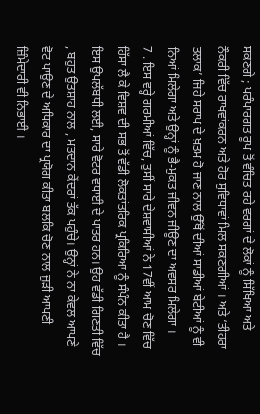ਸਕਣਗੇ ; ਪਰੰਪਾਰਗਤ ਰੂਪ ਤੋਂ ਵੰਚਿਤ ਰਹੇ ਵਰਗਾਂ ਦੇ ਲੋਕਾਂ ਨੂੰ ਸਿੱਖਿਆ ਅਤੇ ਨੌਕਰੀ ਵਿੱਚ ਰਾਖਵਾਂਕਰਨ ਅਤੇ ਹੋਰ ਸੁਵਿਧਾਵਾਂ ਮਿਲ ਸਕਣਗੀਆਂ । ਅਤੇ ‘ਤੀਹਰਾ ਤਲਾਕ’ ਜਿਹੇ ਸਰਾਪ ਦੇ ਖ਼ਤਮ ਹੋ ਜਾਣ ਨਾਲ ਉੱਥੋਂ ਦੀਆਂ ਸਾਡੀਆਂ ਬੇਟੀਆਂ ਨੂੰ ਵੀ ਨਿਆਂ ਮਿਲੇਗਾ ਅਤੇ ਉਨ੍ਹਾਂ ਨੂੰ ਭੈ-ਮੁਕਤ ਜੀਵਨ ਜੀਊਣ ਦਾ ਅਵਸਰ ਮਿਲੇਗਾ ।
7 . ਇਸ ਵਰ੍ਹੇ ਗਰਮੀਆਂ ਵਿੱਚ, ਤੁਸੀਂ ਸਾਰੇ ਦੇਸ਼ਵਾਸੀਆਂ ਨੇ 17ਵੀਂ ਆਮ ਚੋਣ ਵਿੱਚ ਹਿੱਸਾ ਲੈ ਕੇ ਵਿਸ਼ਵ ਦੀ ਸਭ ਤੋਂ ਵੱਡੀ ਲੋਕਤਾਂਤਰਿਕ ਪ੍ਰਕਿਰਿਆ ਨੂੰ ਸੰਪੰਨ ਕੀਤਾ ਹੈ । ਇਸ ਉਪਲੱਬਧੀ ਲਈ, ਸਾਰੇ ਵੋਟਰ ਵਧਾਈ ਦੇ ਪਾਤਰ ਹਨ। ਉਹ ਵੱਡੀ ਗਿਣਤੀ ਵਿੱਚ , ਬਹੁਤ ਉਤਸ਼ਾਹ ਨਾਲ , ਮਤਦਾਨ ਕੇਂਦਰਾਂ ਤੱਕ ਪਹੁੰਚੇ। ਉਨ੍ਹਾਂ ਨੇ ਨਾ ਕੇਵਲ ਆਪਣੇ ਵੋਟ ਪਾਉਣ ਦੇ ਅਧਿਕਾਰ ਦਾ ਪ੍ਰਯੋਗ ਕੀਤਾ ਬਲਕਿ ਚੋਣ ਨਾਲ ਜੁੜੀ ਆਪਣੀ ਜ਼ਿੰਮੇਦਾਰੀ ਵੀ ਨਿਭਾਈ ।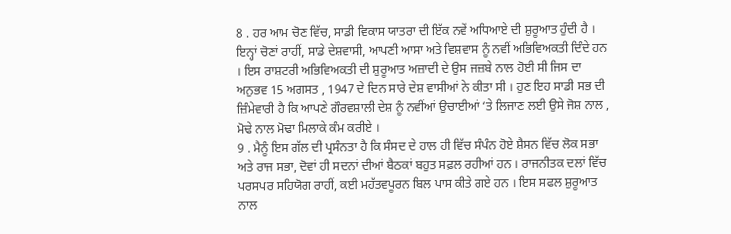8 . ਹਰ ਆਮ ਚੋਣ ਵਿੱਚ, ਸਾਡੀ ਵਿਕਾਸ ਯਾਤਰਾ ਦੀ ਇੱਕ ਨਵੇਂ ਅਧਿਆਏ ਦੀ ਸ਼ੁਰੂਆਤ ਹੁੰਦੀ ਹੈ । ਇਨ੍ਹਾਂ ਚੋਣਾਂ ਰਾਹੀਂ, ਸਾਡੇ ਦੇਸ਼ਵਾਸੀ, ਆਪਣੀ ਆਸਾ ਅਤੇ ਵਿਸ਼ਵਾਸ ਨੂੰ ਨਵੀਂ ਅਭਿਵਿਅਕਤੀ ਦਿੰਦੇ ਹਨ । ਇਸ ਰਾਸ਼ਟਰੀ ਅਭਿਵਿਅਕਤੀ ਦੀ ਸ਼ੁਰੂਆਤ ਅਜ਼ਾਦੀ ਦੇ ਉਸ ਜਜ਼ਬੇ ਨਾਲ ਹੋਈ ਸੀ ਜਿਸ ਦਾ ਅਨੁਭਵ 15 ਅਗਸਤ , 1947 ਦੇ ਦਿਨ ਸਾਰੇ ਦੇਸ਼ ਵਾਸੀਆਂ ਨੇ ਕੀਤਾ ਸੀ । ਹੁਣ ਇਹ ਸਾਡੀ ਸਭ ਦੀ ਜ਼ਿੰਮੇਵਾਰੀ ਹੈ ਕਿ ਆਪਣੇ ਗੌਰਵਸ਼ਾਲੀ ਦੇਸ਼ ਨੂੰ ਨਵੀਂਆਂ ਉਚਾਈਆਂ ‘ਤੇ ਲਿਜਾਣ ਲਈ ਉਸੇ ਜੋਸ਼ ਨਾਲ , ਮੋਢੇ ਨਾਲ ਮੋਢਾ ਮਿਲਾਕੇ ਕੰਮ ਕਰੀਏ ।
9 . ਮੈਨੂੰ ਇਸ ਗੱਲ ਦੀ ਪ੍ਰਸੰਨਤਾ ਹੈ ਕਿ ਸੰਸਦ ਦੇ ਹਾਲ ਹੀ ਵਿੱਚ ਸੰਪੰਨ ਹੋਏ ਸ਼ੈਸਨ ਵਿੱਚ ਲੋਕ ਸਭਾ ਅਤੇ ਰਾਜ ਸਭਾ, ਦੋਵਾਂ ਹੀ ਸਦਨਾਂ ਦੀਆਂ ਬੈਠਕਾਂ ਬਹੁਤ ਸਫ਼ਲ ਰਹੀਆਂ ਹਨ । ਰਾਜਨੀਤਕ ਦਲਾਂ ਵਿੱਚ ਪਰਸਪਰ ਸਹਿਯੋਗ ਰਾਹੀਂ, ਕਈ ਮਹੱਤਵਪੂਰਨ ਬਿਲ ਪਾਸ ਕੀਤੇ ਗਏ ਹਨ । ਇਸ ਸਫਲ ਸ਼ੁਰੂਆਤ ਨਾਲ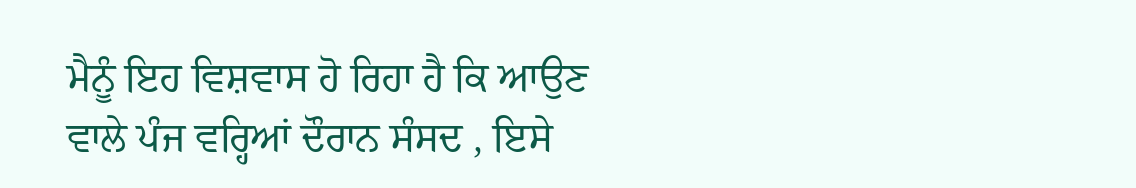ਮੈਨੂੰ ਇਹ ਵਿਸ਼ਵਾਸ ਹੋ ਰਿਹਾ ਹੈ ਕਿ ਆਉਣ ਵਾਲੇ ਪੰਜ ਵਰ੍ਹਿਆਂ ਦੌਰਾਨ ਸੰਸਦ , ਇਸੇ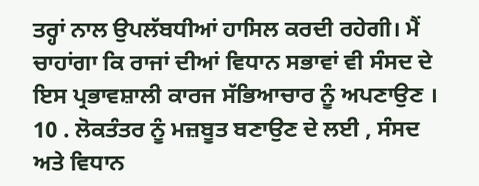ਤਰ੍ਹਾਂ ਨਾਲ ਉਪਲੱਬਧੀਆਂ ਹਾਸਿਲ ਕਰਦੀ ਰਹੇਗੀ। ਮੈਂ ਚਾਹਾਂਗਾ ਕਿ ਰਾਜਾਂ ਦੀਆਂ ਵਿਧਾਨ ਸਭਾਵਾਂ ਵੀ ਸੰਸਦ ਦੇ ਇਸ ਪ੍ਰਭਾਵਸ਼ਾਲੀ ਕਾਰਜ ਸੱਭਿਆਚਾਰ ਨੂੰ ਅਪਣਾਉਣ ।
10 . ਲੋਕਤੰਤਰ ਨੂੰ ਮਜ਼ਬੂਤ ਬਣਾਉਣ ਦੇ ਲਈ , ਸੰਸਦ ਅਤੇ ਵਿਧਾਨ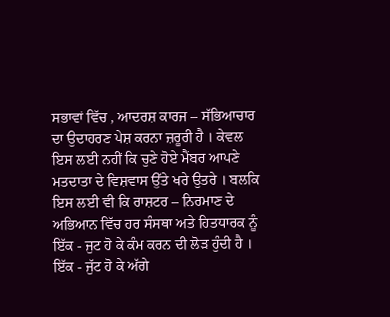ਸਭਾਵਾਂ ਵਿੱਚ , ਆਦਰਸ਼ ਕਾਰਜ – ਸੱਭਿਆਚਾਰ ਦਾ ਉਦਾਹਰਣ ਪੇਸ਼ ਕਰਨਾ ਜ਼ਰੂਰੀ ਹੈ । ਕੇਵਲ ਇਸ ਲਈ ਨਹੀਂ ਕਿ ਚੁਣੇ ਹੋਏ ਮੈਂਬਰ ਆਪਣੇ ਮਤਦਾਤਾ ਦੇ ਵਿਸ਼ਵਾਸ ਉੱਤੇ ਖਰੇ ਉਤਰੇ । ਬਲਕਿ ਇਸ ਲਈ ਵੀ ਕਿ ਰਾਸ਼ਟਰ – ਨਿਰਮਾਣ ਦੇ ਅਭਿਆਨ ਵਿੱਚ ਹਰ ਸੰਸਥਾ ਅਤੇ ਹਿਤਧਾਰਕ ਨੂੰ ਇੱਕ - ਜੁਟ ਹੋ ਕੇ ਕੰਮ ਕਰਨ ਦੀ ਲੋੜ ਹੁੰਦੀ ਹੈ । ਇੱਕ - ਜੁੱਟ ਹੋ ਕੇ ਅੱਗੇ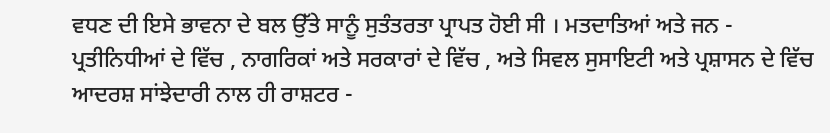ਵਧਣ ਦੀ ਇਸੇ ਭਾਵਨਾ ਦੇ ਬਲ ਉੱਤੇ ਸਾਨੂੰ ਸੁਤੰਤਰਤਾ ਪ੍ਰਾਪਤ ਹੋਈ ਸੀ । ਮਤਦਾਤਿਆਂ ਅਤੇ ਜਨ - ਪ੍ਰਤੀਨਿਧੀਆਂ ਦੇ ਵਿੱਚ , ਨਾਗਰਿਕਾਂ ਅਤੇ ਸਰਕਾਰਾਂ ਦੇ ਵਿੱਚ , ਅਤੇ ਸਿਵਲ ਸੁਸਾਇਟੀ ਅਤੇ ਪ੍ਰਸ਼ਾਸਨ ਦੇ ਵਿੱਚ ਆਦਰਸ਼ ਸਾਂਝੇਦਾਰੀ ਨਾਲ ਹੀ ਰਾਸ਼ਟਰ -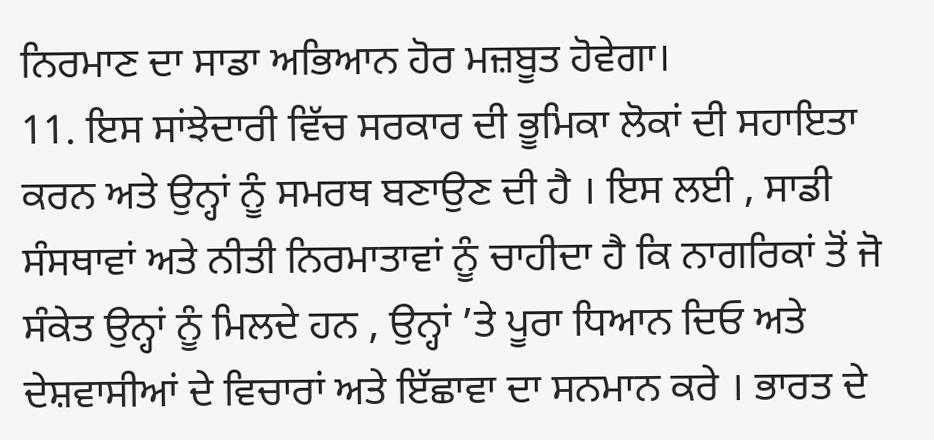ਨਿਰਮਾਣ ਦਾ ਸਾਡਾ ਅਭਿਆਨ ਹੋਰ ਮਜ਼ਬੂਤ ਹੋਵੇਗਾ।
11. ਇਸ ਸਾਂਝੇਦਾਰੀ ਵਿੱਚ ਸਰਕਾਰ ਦੀ ਭੂਮਿਕਾ ਲੋਕਾਂ ਦੀ ਸਹਾਇਤਾ ਕਰਨ ਅਤੇ ਉਨ੍ਹਾਂ ਨੂੰ ਸਮਰਥ ਬਣਾਉਣ ਦੀ ਹੈ । ਇਸ ਲਈ , ਸਾਡੀ ਸੰਸਥਾਵਾਂ ਅਤੇ ਨੀਤੀ ਨਿਰਮਾਤਾਵਾਂ ਨੂੰ ਚਾਹੀਦਾ ਹੈ ਕਿ ਨਾਗਰਿਕਾਂ ਤੋਂ ਜੋ ਸੰਕੇਤ ਉਨ੍ਹਾਂ ਨੂੰ ਮਿਲਦੇ ਹਨ , ਉਨ੍ਹਾਂ ’ਤੇ ਪੂਰਾ ਧਿਆਨ ਦਿਓ ਅਤੇ ਦੇਸ਼ਵਾਸੀਆਂ ਦੇ ਵਿਚਾਰਾਂ ਅਤੇ ਇੱਛਾਵਾ ਦਾ ਸਨਮਾਨ ਕਰੇ । ਭਾਰਤ ਦੇ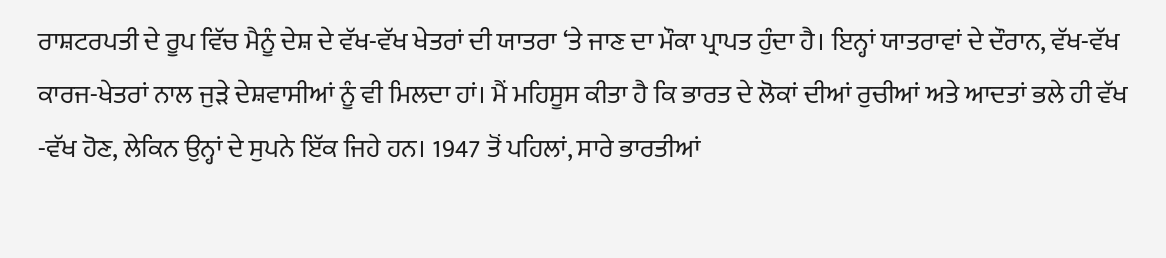ਰਾਸ਼ਟਰਪਤੀ ਦੇ ਰੂਪ ਵਿੱਚ ਮੈਨੂੰ ਦੇਸ਼ ਦੇ ਵੱਖ-ਵੱਖ ਖੇਤਰਾਂ ਦੀ ਯਾਤਰਾ ‘ਤੇ ਜਾਣ ਦਾ ਮੌਕਾ ਪ੍ਰਾਪਤ ਹੁੰਦਾ ਹੈ। ਇਨ੍ਹਾਂ ਯਾਤਰਾਵਾਂ ਦੇ ਦੌਰਾਨ, ਵੱਖ-ਵੱਖ ਕਾਰਜ-ਖੇਤਰਾਂ ਨਾਲ ਜੁੜੇ ਦੇਸ਼ਵਾਸੀਆਂ ਨੂੰ ਵੀ ਮਿਲਦਾ ਹਾਂ। ਮੈਂ ਮਹਿਸੂਸ ਕੀਤਾ ਹੈ ਕਿ ਭਾਰਤ ਦੇ ਲੋਕਾਂ ਦੀਆਂ ਰੁਚੀਆਂ ਅਤੇ ਆਦਤਾਂ ਭਲੇ ਹੀ ਵੱਖ -ਵੱਖ ਹੋਣ, ਲੇਕਿਨ ਉਨ੍ਹਾਂ ਦੇ ਸੁਪਨੇ ਇੱਕ ਜਿਹੇ ਹਨ। 1947 ਤੋਂ ਪਹਿਲਾਂ, ਸਾਰੇ ਭਾਰਤੀਆਂ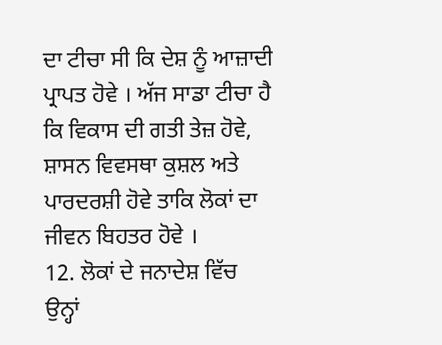ਦਾ ਟੀਚਾ ਸੀ ਕਿ ਦੇਸ਼ ਨੂੰ ਆਜ਼ਾਦੀ ਪ੍ਰਾਪਤ ਹੋਵੇ । ਅੱਜ ਸਾਡਾ ਟੀਚਾ ਹੈ ਕਿ ਵਿਕਾਸ ਦੀ ਗਤੀ ਤੇਜ਼ ਹੋਵੇ, ਸ਼ਾਸਨ ਵਿਵਸਥਾ ਕੁਸ਼ਲ ਅਤੇ ਪਾਰਦਰਸ਼ੀ ਹੋਵੇ ਤਾਕਿ ਲੋਕਾਂ ਦਾ ਜੀਵਨ ਬਿਹਤਰ ਹੋਵੇ ।
12. ਲੋਕਾਂ ਦੇ ਜਨਾਦੇਸ਼ ਵਿੱਚ ਉਨ੍ਹਾਂ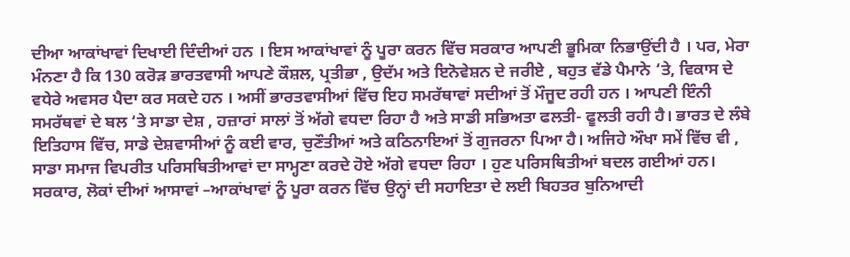ਦੀਆ ਆਕਾਂਖਾਵਾਂ ਦਿਖਾਈ ਦਿੰਦੀਆਂ ਹਨ । ਇਸ ਆਕਾਂਖਾਵਾਂ ਨੂੰ ਪੂਰਾ ਕਰਨ ਵਿੱਚ ਸਰਕਾਰ ਆਪਣੀ ਭੂਮਿਕਾ ਨਿਭਾਉਂਦੀ ਹੈ । ਪਰ, ਮੇਰਾ ਮੰਨਣਾ ਹੈ ਕਿ 130 ਕਰੋੜ ਭਾਰਤਵਾਸੀ ਆਪਣੇ ਕੌਸ਼ਲ, ਪ੍ਰਤੀਭਾ , ਉਦੱਮ ਅਤੇ ਇਨੋਵੇਸ਼ਨ ਦੇ ਜਰੀਏ , ਬਹੁਤ ਵੱਡੇ ਪੈਮਾਨੇ ‘ਤੇ, ਵਿਕਾਸ ਦੇ ਵਧੇਰੇ ਅਵਸਰ ਪੈਦਾ ਕਰ ਸਕਦੇ ਹਨ । ਅਸੀਂ ਭਾਰਤਵਾਸੀਆਂ ਵਿੱਚ ਇਹ ਸਮਰੱਥਾਵਾਂ ਸਦੀਆਂ ਤੋਂ ਮੌਜੂਦ ਰਹੀ ਹਨ । ਆਪਣੀ ਇੰਨੀ ਸਮਰੱਥਵਾਂ ਦੇ ਬਲ ‘ਤੇ ਸਾਡਾ ਦੇਸ਼ , ਹਜ਼ਾਰਾਂ ਸਾਲਾਂ ਤੋਂ ਅੱਗੇ ਵਧਦਾ ਰਿਹਾ ਹੈ ਅਤੇ ਸਾਡੀ ਸਭਿਅਤਾ ਫਲਤੀ- ਫੂਲਤੀ ਰਹੀ ਹੈ। ਭਾਰਤ ਦੇ ਲੰਬੇ ਇਤਿਹਾਸ ਵਿੱਚ, ਸਾਡੇ ਦੇਸ਼ਵਾਸੀਆਂ ਨੂੰ ਕਈ ਵਾਰ, ਚੁਣੌਤੀਆਂ ਅਤੇ ਕਠਿਨਾਇਆਂ ਤੋਂ ਗੁਜਰਨਾ ਪਿਆ ਹੈ। ਅਜਿਹੇ ਔਖਾ ਸਮੇਂ ਵਿੱਚ ਵੀ , ਸਾਡਾ ਸਮਾਜ ਵਿਪਰੀਤ ਪਰਿਸਥਿਤੀਆਵਾਂ ਦਾ ਸਾਮ੍ਹਣਾ ਕਰਦੇ ਹੋਏ ਅੱਗੇ ਵਧਦਾ ਰਿਹਾ । ਹੁਣ ਪਰਿਸਥਿਤੀਆਂ ਬਦਲ ਗਈਆਂ ਹਨ। ਸਰਕਾਰ, ਲੋਕਾਂ ਦੀਆਂ ਆਸਾਵਾਂ –ਆਕਾਂਖਾਵਾਂ ਨੂੰ ਪੂਰਾ ਕਰਨ ਵਿੱਚ ਉਨ੍ਹਾਂ ਦੀ ਸਹਾਇਤਾ ਦੇ ਲਈ ਬਿਹਤਰ ਬੁਨਿਆਦੀ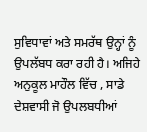ਸੁਵਿਧਾਵਾਂ ਅਤੇ ਸਮਰੱਥ ਉਨ੍ਹਾਂ ਨੂੰ ਉਪਲੱਬਧ ਕਰਾ ਰਹੀ ਹੈ। ਅਜਿਹੇ ਅਨੁਕੂਲ ਮਾਹੌਲ ਵਿੱਚ , ਸਾਡੇ ਦੇਸ਼ਵਾਸੀ ਜੋ ਉਪਲਬਧੀਆਂ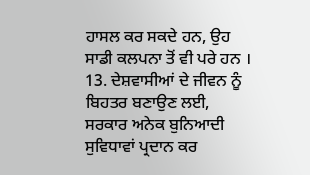ਹਾਸਲ ਕਰ ਸਕਦੇ ਹਨ, ਉਹ ਸਾਡੀ ਕਲਪਨਾ ਤੋਂ ਵੀ ਪਰੇ ਹਨ ।
13. ਦੇਸ਼ਵਾਸੀਆਂ ਦੇ ਜੀਵਨ ਨੂੰ ਬਿਹਤਰ ਬਣਾਉਣ ਲਈ, ਸਰਕਾਰ ਅਨੇਕ ਬੁਨਿਆਦੀ ਸੁਵਿਧਾਵਾਂ ਪ੍ਰਦਾਨ ਕਰ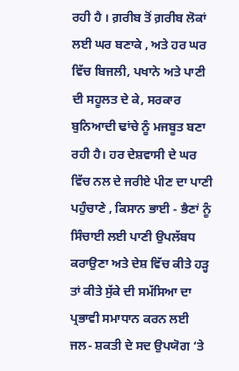ਰਹੀ ਹੈ । ਗ਼ਰੀਬ ਤੋਂ ਗ਼ਰੀਬ ਲੋਕਾਂ ਲਈ ਘਰ ਬਣਾਕੇ , ਅਤੇ ਹਰ ਘਰ ਵਿੱਚ ਬਿਜਲੀ, ਪਖਾਨੇ ਅਤੇ ਪਾਣੀ ਦੀ ਸਹੂਲਤ ਦੇ ਕੇ, ਸਰਕਾਰ ਬੁਨਿਆਦੀ ਢਾਂਚੇ ਨੂੰ ਮਜਬੂਤ ਬਣਾ ਰਹੀ ਹੈ। ਹਰ ਦੇਸ਼ਵਾਸੀ ਦੇ ਘਰ ਵਿੱਚ ਨਲ ਦੇ ਜਰੀਏ ਪੀਣ ਦਾ ਪਾਣੀ ਪਹੁੰਚਾਣੇ , ਕਿਸਾਨ ਭਾਈ - ਭੈਣਾਂ ਨੂੰ ਸਿੰਚਾਈ ਲਈ ਪਾਣੀ ਉਪਲੱਬਧ ਕਰਾਉਣਾ ਅਤੇ ਦੇਸ਼ ਵਿੱਚ ਕੀਤੇ ਹੜ੍ਹ ਤਾਂ ਕੀਤੇ ਸੁੱਕੇ ਦੀ ਸਮੱਸਿਆ ਦਾ ਪ੍ਰਭਾਵੀ ਸਮਾਧਾਨ ਕਰਨ ਲਈ ਜਲ- ਸ਼ਕਤੀ ਦੇ ਸਦ ਉਪਯੋਗ ‘ਤੇ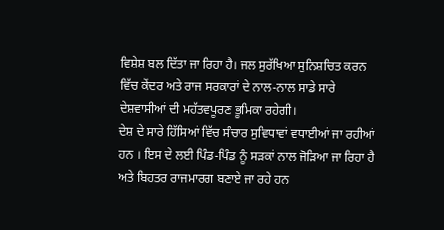ਵਿਸ਼ੇਸ਼ ਬਲ ਦਿੱਤਾ ਜਾ ਰਿਹਾ ਹੈ। ਜਲ ਸੁਰੱਖਿਆ ਸੁਨਿਸ਼ਚਿਤ ਕਰਨ ਵਿੱਚ ਕੇਂਦਰ ਅਤੇ ਰਾਜ ਸਰਕਾਰਾਂ ਦੇ ਨਾਲ-ਨਾਲ ਸਾਡੇ ਸਾਰੇ ਦੇਸ਼ਵਾਸੀਆਂ ਦੀ ਮਹੱਤਵਪੂਰਣ ਭੂਮਿਕਾ ਰਹੇਗੀ।
ਦੇਸ਼ ਦੇ ਸਾਰੇ ਹਿੱਸਿਆਂ ਵਿੱਚ ਸੰਚਾਰ ਸੁਵਿਧਾਵਾਂ ਵਧਾਈਆਂ ਜਾ ਰਹੀਆਂ ਹਨ । ਇਸ ਦੇ ਲਈ ਪਿੰਡ-ਪਿੰਡ ਨੂੰ ਸੜਕਾਂ ਨਾਲ ਜੋੜਿਆ ਜਾ ਰਿਹਾ ਹੈ ਅਤੇ ਬਿਹਤਰ ਰਾਜਮਾਰਗ ਬਣਾਏ ਜਾ ਰਹੇ ਹਨ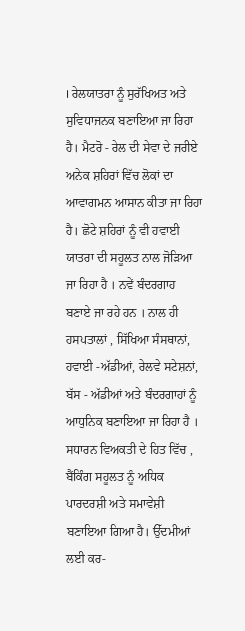। ਰੇਲਯਾਤਰਾ ਨੂੰ ਸੁਰੱਖਿਅਤ ਅਤੇ ਸੁਵਿਧਾਜਨਕ ਬਣਾਇਆ ਜਾ ਰਿਹਾ ਹੈ। ਮੈਟਰੋ - ਰੇਲ ਦੀ ਸੇਵਾ ਦੇ ਜਰੀਏ ਅਨੇਕ ਸ਼ਹਿਰਾਂ ਵਿੱਚ ਲੋਕਾਂ ਦਾ ਆਵਾਗਮਨ ਆਸਾਨ ਕੀਤਾ ਜਾ ਰਿਹਾ ਹੈ। ਛੋਟੇ ਸ਼ਹਿਰਾਂ ਨੂੰ ਵੀ ਹਵਾਈ ਯਾਤਰਾ ਦੀ ਸਹੂਲਤ ਨਾਲ ਜੋੜਿਆ ਜਾ ਰਿਹਾ ਹੈ । ਨਵੇਂ ਬੰਦਰਗਾਹ ਬਣਾਏ ਜਾ ਰਹੇ ਹਨ । ਨਾਲ ਹੀ ਹਸਪਤਾਲਾਂ , ਸਿੱਖਿਆ ਸੰਸਥਾਨਾਂ, ਹਵਾਈ -ਅੱਡੀਆਂ, ਰੇਲਵੇ ਸਟੇਸ਼ਨਾਂ, ਬੱਸ - ਅੱਡੀਆਂ ਅਤੇ ਬੰਦਰਗਾਹਾਂ ਨੂੰ ਆਧੁਨਿਕ ਬਣਾਇਆ ਜਾ ਰਿਹਾ ਹੈ ।
ਸਧਾਰਨ ਵਿਅਕਤੀ ਦੇ ਹਿਤ ਵਿੱਚ , ਬੈਂਕਿੰਗ ਸਹੂਲਤ ਨੂੰ ਅਧਿਕ ਪਾਰਦਰਸ਼ੀ ਅਤੇ ਸਮਾਵੇਸ਼ੀ ਬਣਾਇਆ ਗਿਆ ਹੈ। ਉੱਦਮੀਆਂ ਲਈ ਕਰ-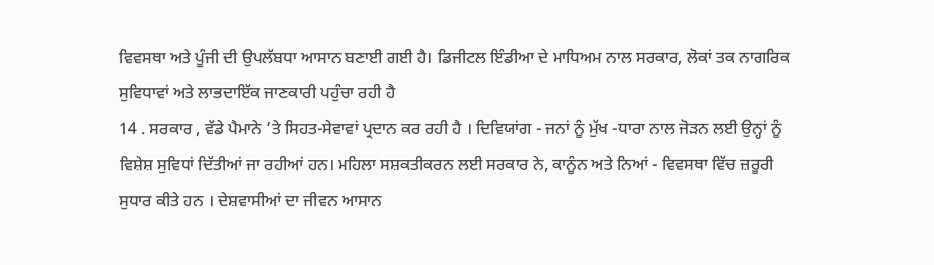ਵਿਵਸਥਾ ਅਤੇ ਪੂੰਜੀ ਦੀ ਉਪਲੱਬਧਾ ਆਸਾਨ ਬਣਾਈ ਗਈ ਹੈ। ਡਿਜੀਟਲ ਇੰਡੀਆ ਦੇ ਮਾਧਿਅਮ ਨਾਲ ਸਰਕਾਰ, ਲੋਕਾਂ ਤਕ ਨਾਗਰਿਕ ਸੁਵਿਧਾਵਾਂ ਅਤੇ ਲਾਭਦਾਇੱਕ ਜਾਣਕਾਰੀ ਪਹੁੰਚਾ ਰਹੀ ਹੈ
14 . ਸਰਕਾਰ , ਵੱਡੇ ਪੈਮਾਨੇ ’ਤੇ ਸਿਹਤ-ਸੇਵਾਵਾਂ ਪ੍ਰਦਾਨ ਕਰ ਰਹੀ ਹੈ । ਦਿਵਿਯਾਂਗ - ਜਨਾਂ ਨੂੰ ਮੁੱਖ -ਧਾਰਾ ਨਾਲ ਜੋੜਨ ਲਈ ਉਨ੍ਹਾਂ ਨੂੰ ਵਿਸ਼ੇਸ਼ ਸੁਵਿਧਾਂ ਦਿੱਤੀਆਂ ਜਾ ਰਹੀਆਂ ਹਨ। ਮਹਿਲਾ ਸਸ਼ਕਤੀਕਰਨ ਲਈ ਸਰਕਾਰ ਨੇ, ਕਾਨੂੰਨ ਅਤੇ ਨਿਆਂ - ਵਿਵਸਥਾ ਵਿੱਚ ਜ਼ਰੂਰੀ ਸੁਧਾਰ ਕੀਤੇ ਹਨ । ਦੇਸ਼ਵਾਸੀਆਂ ਦਾ ਜੀਵਨ ਆਸਾਨ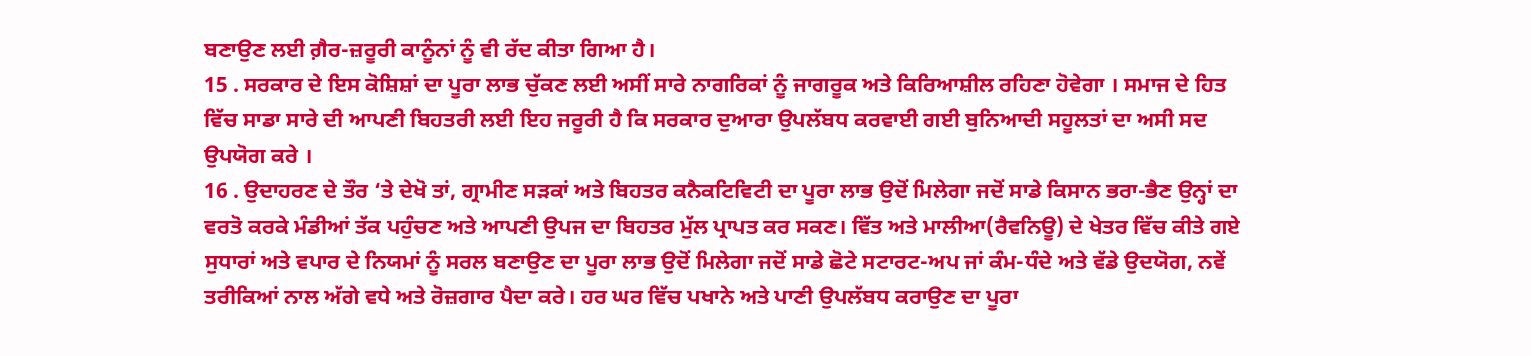ਬਣਾਉਣ ਲਈ ਗ਼ੈਰ-ਜ਼ਰੂਰੀ ਕਾਨੂੰਨਾਂ ਨੂੰ ਵੀ ਰੱਦ ਕੀਤਾ ਗਿਆ ਹੈ।
15 . ਸਰਕਾਰ ਦੇ ਇਸ ਕੋਸ਼ਿਸ਼ਾਂ ਦਾ ਪੂਰਾ ਲਾਭ ਚੁੱਕਣ ਲਈ ਅਸੀਂ ਸਾਰੇ ਨਾਗਰਿਕਾਂ ਨੂੰ ਜਾਗਰੂਕ ਅਤੇ ਕਿਰਿਆਸ਼ੀਲ ਰਹਿਣਾ ਹੋਵੇਗਾ । ਸਮਾਜ ਦੇ ਹਿਤ ਵਿੱਚ ਸਾਡਾ ਸਾਰੇ ਦੀ ਆਪਣੀ ਬਿਹਤਰੀ ਲਈ ਇਹ ਜਰੂਰੀ ਹੈ ਕਿ ਸਰਕਾਰ ਦੁਆਰਾ ਉਪਲੱਬਧ ਕਰਵਾਈ ਗਈ ਬੁਨਿਆਦੀ ਸਹੂਲਤਾਂ ਦਾ ਅਸੀ ਸਦ ਉਪਯੋਗ ਕਰੇ ।
16 . ਉਦਾਹਰਣ ਦੇ ਤੌਰ ‘ਤੇ ਦੇਖੋ ਤਾਂ, ਗ੍ਰਾਮੀਣ ਸੜਕਾਂ ਅਤੇ ਬਿਹਤਰ ਕਨੈਕਟਿਵਿਟੀ ਦਾ ਪੂਰਾ ਲਾਭ ਉਦੋਂ ਮਿਲੇਗਾ ਜਦੋਂ ਸਾਡੇ ਕਿਸਾਨ ਭਰਾ-ਭੈਣ ਉਨ੍ਹਾਂ ਦਾ ਵਰਤੋ ਕਰਕੇ ਮੰਡੀਆਂ ਤੱਕ ਪਹੁੰਚਣ ਅਤੇ ਆਪਣੀ ਉਪਜ ਦਾ ਬਿਹਤਰ ਮੁੱਲ ਪ੍ਰਾਪਤ ਕਰ ਸਕਣ। ਵਿੱਤ ਅਤੇ ਮਾਲੀਆ(ਰੈਵਨਿਊ) ਦੇ ਖੇਤਰ ਵਿੱਚ ਕੀਤੇ ਗਏ ਸੁਧਾਰਾਂ ਅਤੇ ਵਪਾਰ ਦੇ ਨਿਯਮਾਂ ਨੂੰ ਸਰਲ ਬਣਾਉਣ ਦਾ ਪੂਰਾ ਲਾਭ ਉਦੋਂ ਮਿਲੇਗਾ ਜਦੋਂ ਸਾਡੇ ਛੋਟੇ ਸਟਾਰਟ-ਅਪ ਜਾਂ ਕੰਮ-ਧੰਦੇ ਅਤੇ ਵੱਡੇ ਉਦਯੋਗ, ਨਵੇਂ ਤਰੀਕਿਆਂ ਨਾਲ ਅੱਗੇ ਵਧੇ ਅਤੇ ਰੋਜ਼ਗਾਰ ਪੈਦਾ ਕਰੇ। ਹਰ ਘਰ ਵਿੱਚ ਪਖਾਨੇ ਅਤੇ ਪਾਣੀ ਉਪਲੱਬਧ ਕਰਾਉਣ ਦਾ ਪੂਰਾ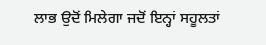ਲਾਭ ਉਦੋਂ ਮਿਲੇਗਾ ਜਦੋਂ ਇਨ੍ਹਾਂ ਸਹੂਲਤਾਂ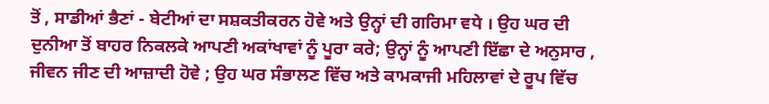ਤੋਂ , ਸਾਡੀਆਂ ਭੈਣਾਂ - ਬੇਟੀਆਂ ਦਾ ਸਸ਼ਕਤੀਕਰਨ ਹੋਵੇ ਅਤੇ ਉਨ੍ਹਾਂ ਦੀ ਗਰਿਮਾ ਵਧੇ । ਉਹ ਘਰ ਦੀ ਦੁਨੀਆ ਤੋਂ ਬਾਹਰ ਨਿਕਲਕੇ ਆਪਣੀ ਅਕਾਂਖਾਵਾਂ ਨੂੰ ਪੂਰਾ ਕਰੇ; ਉਨ੍ਹਾਂ ਨੂੰ ਆਪਣੀ ਇੱਛਾ ਦੇ ਅਨੁਸਾਰ , ਜੀਵਨ ਜੀਣ ਦੀ ਆਜ਼ਾਦੀ ਹੋਵੇ ; ਉਹ ਘਰ ਸੰਭਾਲਣ ਵਿੱਚ ਅਤੇ ਕਾਮਕਾਜੀ ਮਹਿਲਾਵਾਂ ਦੇ ਰੂਪ ਵਿੱਚ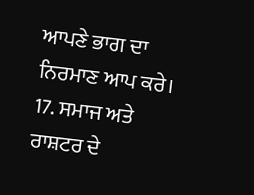ਆਪਣੇ ਭਾਗ ਦਾ ਨਿਰਮਾਣ ਆਪ ਕਰੇ।
17. ਸਮਾਜ ਅਤੇ ਰਾਸ਼ਟਰ ਦੇ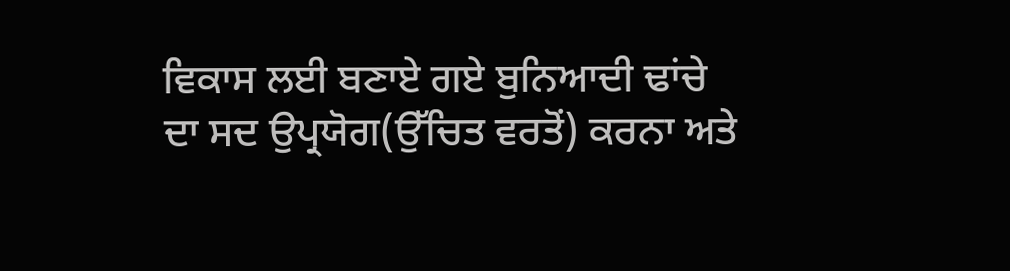ਵਿਕਾਸ ਲਈ ਬਣਾਏ ਗਏ ਬੁਨਿਆਦੀ ਢਾਂਚੇ ਦਾ ਸਦ ਉਪ੍ਰਯੋਗ(ਉੱਚਿਤ ਵਰਤੋਂ) ਕਰਨਾ ਅਤੇ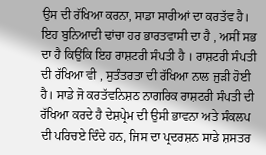ਉਸ ਦੀ ਰੱਖਿਆ ਕਰਨਾ, ਸਾਡਾ ਸਾਰੀਆਂ ਦਾ ਕਰਤੱਵ ਹੈ। ਇਹ ਬੁਨਿਆਦੀ ਢਾਂਚਾ ਹਰ ਭਾਰਤਵਾਸੀ ਦਾ ਹੈ , ਅਸੀਂ ਸਭ ਦਾ ਹੈ ਕਿਉਂਕਿ ਇਹ ਰਾਸ਼ਟਰੀ ਸੰਪਤੀ ਹੈ । ਰਾਸ਼ਟਰੀ ਸੰਪਤੀ ਦੀ ਰੱਖਿਆ ਵੀ , ਸੁਤੰਤਰਤਾ ਦੀ ਰੱਖਿਆ ਨਾਲ ਜੁੜੀ ਹੋਈ ਹੈ। ਸਾਡੇ ਜੋ ਕਰਤੱਵਨਿਸ਼ਠ ਨਾਗਰਿਕ ਰਾਸ਼ਟਰੀ ਸੰਪਤੀ ਦੀ ਰੱਖਿਆ ਕਰਦੇ ਹੈ ਦੇਸ਼ਪ੍ਰੇਮ ਦੀ ਉਸੀ ਭਾਵਨਾ ਅਤੇ ਸੰਕਲਪ ਦੀ ਪਰਿਚਏ ਦਿੰਦੇ ਹਨ, ਜਿਸ ਦਾ ਪ੍ਰਦਰਸ਼ਨ ਸਾਡੇ ਸ਼ਸਤਰ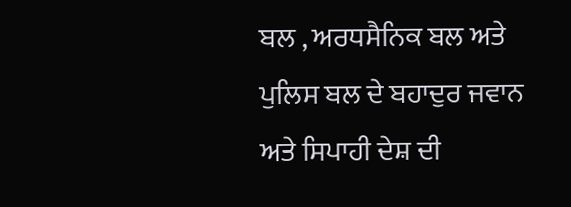ਬਲ , ਅਰਧਸੈਨਿਕ ਬਲ ਅਤੇ ਪੁਲਿਸ ਬਲ ਦੇ ਬਹਾਦੁਰ ਜਵਾਨ ਅਤੇ ਸਿਪਾਹੀ ਦੇਸ਼ ਦੀ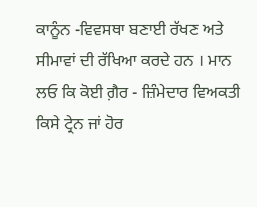ਕਾਨੂੰਨ -ਵਿਵਸਥਾ ਬਣਾਈ ਰੱਖਣ ਅਤੇ ਸੀਮਾਵਾਂ ਦੀ ਰੱਖਿਆ ਕਰਦੇ ਹਨ । ਮਾਨ ਲਓ ਕਿ ਕੋਈ ਗ਼ੈਰ - ਜ਼ਿੰਮੇਦਾਰ ਵਿਅਕਤੀ ਕਿਸੇ ਟ੍ਰੇਨ ਜਾਂ ਹੋਰ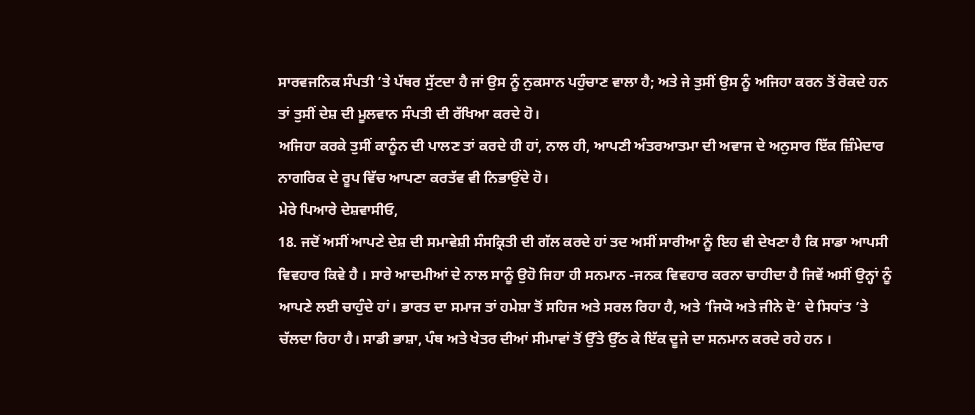ਸਾਰਵਜਨਿਕ ਸੰਪਤੀ ’ਤੇ ਪੱਥਰ ਸੁੱਟਦਾ ਹੈ ਜਾਂ ਉਸ ਨੂੰ ਨੁਕਸਾਨ ਪਹੁੰਚਾਣ ਵਾਲਾ ਹੈ; ਅਤੇ ਜੇ ਤੁਸੀਂ ਉਸ ਨੂੰ ਅਜਿਹਾ ਕਰਨ ਤੋਂ ਰੋਕਦੇ ਹਨ ਤਾਂ ਤੁਸੀਂ ਦੇਸ਼ ਦੀ ਮੂਲਵਾਨ ਸੰਪਤੀ ਦੀ ਰੱਖਿਆ ਕਰਦੇ ਹੋ।
ਅਜਿਹਾ ਕਰਕੇ ਤੁਸੀਂ ਕਾਨੂੰਨ ਦੀ ਪਾਲਣ ਤਾਂ ਕਰਦੇ ਹੀ ਹਾਂ, ਨਾਲ ਹੀ, ਆਪਣੀ ਅੰਤਰਆਤਮਾ ਦੀ ਅਵਾਜ ਦੇ ਅਨੁਸਾਰ ਇੱਕ ਜ਼ਿੰਮੇਦਾਰ ਨਾਗਰਿਕ ਦੇ ਰੂਪ ਵਿੱਚ ਆਪਣਾ ਕਰਤੱਵ ਵੀ ਨਿਭਾਉਂਦੇ ਹੋ।
ਮੇਰੇ ਪਿਆਰੇ ਦੇਸ਼ਵਾਸੀਓ,
18. ਜਦੋਂ ਅਸੀਂ ਆਪਣੇ ਦੇਸ਼ ਦੀ ਸਮਾਵੇਸ਼ੀ ਸੰਸਕ੍ਰਿਤੀ ਦੀ ਗੱਲ ਕਰਦੇ ਹਾਂ ਤਦ ਅਸੀਂ ਸਾਰੀਆ ਨੂੰ ਇਹ ਵੀ ਦੇਖਣਾ ਹੈ ਕਿ ਸਾਡਾ ਆਪਸੀ ਵਿਵਹਾਰ ਕਿਵੇ ਹੈ । ਸਾਰੇ ਆਦਮੀਆਂ ਦੇ ਨਾਲ ਸਾਨੂੰ ਉਹੋ ਜਿਹਾ ਹੀ ਸਨਮਾਨ -ਜਨਕ ਵਿਵਹਾਰ ਕਰਨਾ ਚਾਹੀਦਾ ਹੈ ਜਿਵੇਂ ਅਸੀਂ ਉਨ੍ਹਾਂ ਨੂੰ ਆਪਣੇ ਲਈ ਚਾਹੁੰਦੇ ਹਾਂ। ਭਾਰਤ ਦਾ ਸਮਾਜ ਤਾਂ ਹਮੇਸ਼ਾ ਤੋਂ ਸਹਿਜ ਅਤੇ ਸਰਲ ਰਿਹਾ ਹੈ, ਅਤੇ ‘ਜਿਯੋ ਅਤੇ ਜੀਨੇ ਦੋ’ ਦੇ ਸਿਧਾਂਤ ’ਤੇ ਚੱਲਦਾ ਰਿਹਾ ਹੈ। ਸਾਡੀ ਭਾਸ਼ਾ, ਪੰਥ ਅਤੇ ਖੇਤਰ ਦੀਆਂ ਸੀਮਾਵਾਂ ਤੋਂ ਉੱਤੇ ਉੱਠ ਕੇ ਇੱਕ ਦੂਜੇ ਦਾ ਸਨਮਾਨ ਕਰਦੇ ਰਹੇ ਹਨ ।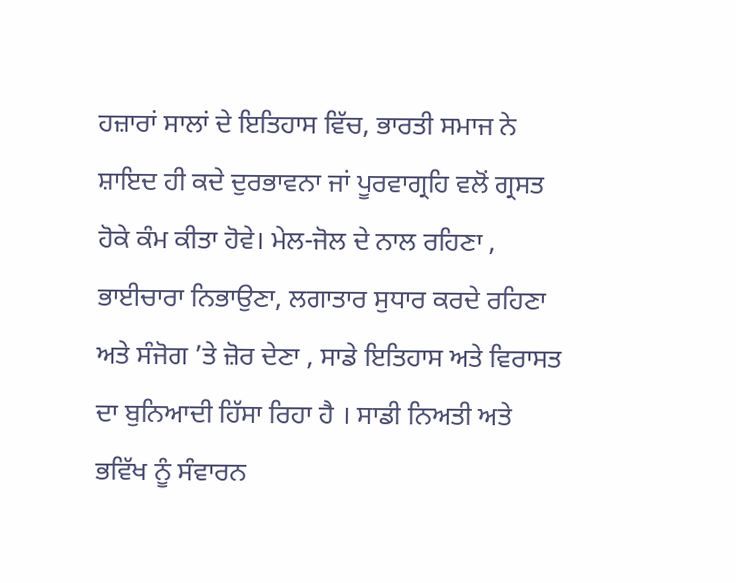ਹਜ਼ਾਰਾਂ ਸਾਲਾਂ ਦੇ ਇਤਿਹਾਸ ਵਿੱਚ, ਭਾਰਤੀ ਸਮਾਜ ਨੇ ਸ਼ਾਇਦ ਹੀ ਕਦੇ ਦੁਰਭਾਵਨਾ ਜਾਂ ਪੂਰਵਾਗ੍ਰਹਿ ਵਲੋਂ ਗ੍ਰਸਤ ਹੋਕੇ ਕੰਮ ਕੀਤਾ ਹੋਵੇ। ਮੇਲ-ਜੋਲ ਦੇ ਨਾਲ ਰਹਿਣਾ , ਭਾਈਚਾਰਾ ਨਿਭਾਉਣਾ, ਲਗਾਤਾਰ ਸੁਧਾਰ ਕਰਦੇ ਰਹਿਣਾ ਅਤੇ ਸੰਜੋਗ ’ਤੇ ਜ਼ੋਰ ਦੇਣਾ , ਸਾਡੇ ਇਤਿਹਾਸ ਅਤੇ ਵਿਰਾਸਤ ਦਾ ਬੁਨਿਆਦੀ ਹਿੱਸਾ ਰਿਹਾ ਹੈ । ਸਾਡੀ ਨਿਅਤੀ ਅਤੇ ਭਵਿੱਖ ਨੂੰ ਸੰਵਾਰਨ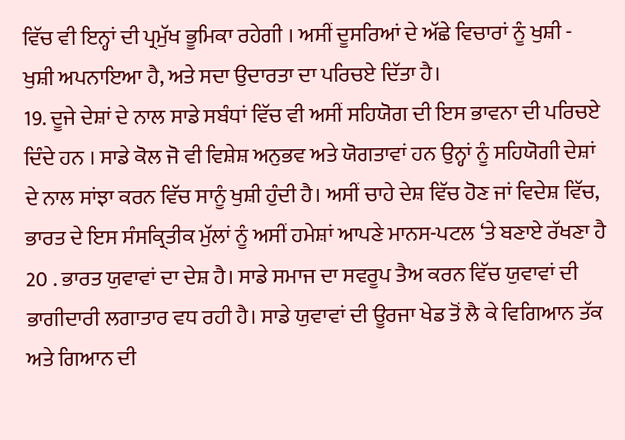ਵਿੱਚ ਵੀ ਇਨ੍ਹਾਂ ਦੀ ਪ੍ਰਮੁੱਖ ਭੂਮਿਕਾ ਰਹੇਗੀ । ਅਸੀਂ ਦੂਸਰਿਆਂ ਦੇ ਅੱਛੇ ਵਿਚਾਰਾਂ ਨੂੰ ਖੁਸ਼ੀ - ਖੁਸ਼ੀ ਅਪਨਾਇਆ ਹੈ, ਅਤੇ ਸਦਾ ਉਦਾਰਤਾ ਦਾ ਪਰਿਚਏ ਦਿੱਤਾ ਹੈ।
19. ਦੂਜੇ ਦੇਸ਼ਾਂ ਦੇ ਨਾਲ ਸਾਡੇ ਸਬੰਧਾਂ ਵਿੱਚ ਵੀ ਅਸੀਂ ਸਹਿਯੋਗ ਦੀ ਇਸ ਭਾਵਨਾ ਦੀ ਪਰਿਚਏ ਦਿੰਦੇ ਹਨ । ਸਾਡੇ ਕੋਲ ਜੋ ਵੀ ਵਿਸ਼ੇਸ਼ ਅਨੁਭਵ ਅਤੇ ਯੋਗਤਾਵਾਂ ਹਨ ਉਨ੍ਹਾਂ ਨੂੰ ਸਹਿਯੋਗੀ ਦੇਸ਼ਾਂ ਦੇ ਨਾਲ ਸਾਂਝਾ ਕਰਨ ਵਿੱਚ ਸਾਨੂੰ ਖੁਸ਼ੀ ਹੁੰਦੀ ਹੈ। ਅਸੀਂ ਚਾਹੇ ਦੇਸ਼ ਵਿੱਚ ਹੋਣ ਜਾਂ ਵਿਦੇਸ਼ ਵਿੱਚ, ਭਾਰਤ ਦੇ ਇਸ ਸੰਸਕ੍ਰਿਤੀਕ ਮੁੱਲਾਂ ਨੂੰ ਅਸੀਂ ਹਮੇਸ਼ਾਂ ਆਪਣੇ ਮਾਨਸ-ਪਟਲ ‘ਤੇ ਬਣਾਏ ਰੱਖਣਾ ਹੈ
20 . ਭਾਰਤ ਯੁਵਾਵਾਂ ਦਾ ਦੇਸ਼ ਹੈ। ਸਾਡੇ ਸਮਾਜ ਦਾ ਸਵਰੂਪ ਤੈਅ ਕਰਨ ਵਿੱਚ ਯੁਵਾਵਾਂ ਦੀ ਭਾਗੀਦਾਰੀ ਲਗਾਤਾਰ ਵਧ ਰਹੀ ਹੈ। ਸਾਡੇ ਯੁਵਾਵਾਂ ਦੀ ਊਰਜਾ ਖੇਡ ਤੋਂ ਲੈ ਕੇ ਵਿਗਿਆਨ ਤੱਕ ਅਤੇ ਗਿਆਨ ਦੀ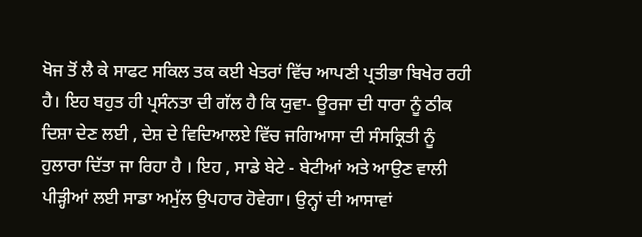ਖੋਜ ਤੋਂ ਲੈ ਕੇ ਸਾਫਟ ਸਕਿਲ ਤਕ ਕਈ ਖੇਤਰਾਂ ਵਿੱਚ ਆਪਣੀ ਪ੍ਰਤੀਭਾ ਬਿਖੇਰ ਰਹੀ ਹੈ। ਇਹ ਬਹੁਤ ਹੀ ਪ੍ਰਸੰਨਤਾ ਦੀ ਗੱਲ ਹੈ ਕਿ ਯੁਵਾ- ਊਰਜਾ ਦੀ ਧਾਰਾ ਨੂੰ ਠੀਕ ਦਿਸ਼ਾ ਦੇਣ ਲਈ , ਦੇਸ਼ ਦੇ ਵਿਦਿਆਲਏ ਵਿੱਚ ਜਗਿਆਸਾ ਦੀ ਸੰਸਕ੍ਰਿਤੀ ਨੂੰ ਹੁਲਾਰਾ ਦਿੱਤਾ ਜਾ ਰਿਹਾ ਹੈ । ਇਹ , ਸਾਡੇ ਬੇਟੇ - ਬੇਟੀਆਂ ਅਤੇ ਆਉਣ ਵਾਲੀ ਪੀੜ੍ਹੀਆਂ ਲਈ ਸਾਡਾ ਅਮੁੱਲ ਉਪਹਾਰ ਹੋਵੇਗਾ। ਉਨ੍ਹਾਂ ਦੀ ਆਸਾਵਾਂ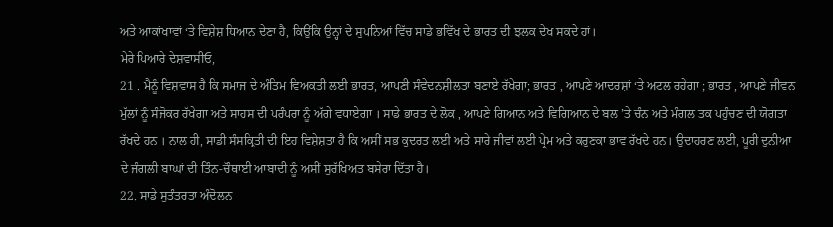ਅਤੇ ਆਕਾਂਖਾਵਾਂ ‘ਤੇ ਵਿਸ਼ੇਸ਼ ਧਿਆਨ ਦੇਣਾ ਹੈ, ਕਿਉਂਕਿ ਉਨ੍ਹਾਂ ਦੇ ਸੁਪਨਿਆਂ ਵਿੱਚ ਸਾਡੇ ਭਵਿੱਖ ਦੇ ਭਾਰਤ ਦੀ ਝਲਕ ਦੇਖ ਸਕਦੇ ਹਾਂ।
ਮੇਰੇ ਪਿਆਰੇ ਦੇਸ਼ਵਾਸੀਓ,
21 . ਮੈਨੂੰ ਵਿਸ਼ਵਾਸ ਹੈ ਕਿ ਸਮਾਜ ਦੇ ਅੰਤਿਮ ਵਿਅਕਤੀ ਲਈ ਭਾਰਤ, ਆਪਣੀ ਸੰਵੇਦਨਸ਼ੀਲਤਾ ਬਣਾਏ ਰੱਖੇਗਾ; ਭਾਰਤ , ਆਪਣੇ ਆਦਰਸ਼ਾਂ ‘ਤੇ ਅਟਲ ਰਹੇਗਾ ; ਭਾਰਤ , ਆਪਣੇ ਜੀਵਨ ਮੁੱਲਾਂ ਨੂੰ ਸੰਜੋਕਰ ਰੱਖੇਗਾ ਅਤੇ ਸਾਹਸ ਦੀ ਪਰੰਪਰਾ ਨੂੰ ਅੱਗੇ ਵਧਾਏਗਾ । ਸਾਡੇ ਭਾਰਤ ਦੇ ਲੋਕ , ਆਪਣੇ ਗਿਆਨ ਅਤੇ ਵਿਗਿਆਨ ਦੇ ਬਲ ’ਤੇ ਚੰਨ ਅਤੇ ਮੰਗਲ ਤਕ ਪਹੁੰਚਣ ਦੀ ਯੋਗਤਾ ਰੱਖਦੇ ਹਨ । ਨਾਲ ਹੀ, ਸਾਡੀ ਸੰਸਕ੍ਰਿਤੀ ਦੀ ਇਹ ਵਿਸ਼ੇਸ਼ਤਾ ਹੈ ਕਿ ਅਸੀਂ ਸਭ ਕੁਦਰਤ ਲਈ ਅਤੇ ਸਾਰੇ ਜੀਵਾਂ ਲਈ ਪ੍ਰੇਮ ਅਤੇ ਕਰੁਣਕਾ ਭਾਵ ਰੱਖਦੇ ਹਨ। ਉਦਾਹਰਣ ਲਈ, ਪੂਰੀ ਦੁਨੀਆ ਦੇ ਜੰਗਲੀ ਬਾਘਾਂ ਦੀ ਤਿੰਨ-ਚੌਥਾਈ ਆਬਾਦੀ ਨੂੰ ਅਸੀਂ ਸੁਰੱਖਿਅਤ ਬਸੇਰਾ ਦਿੱਤਾ ਹੈ।
22. ਸਾਡੇ ਸੁਤੰਤਰਤਾ ਅੰਦੋਲਨ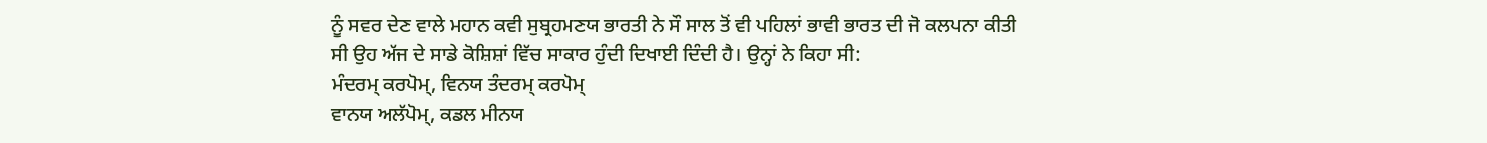ਨੂੰ ਸਵਰ ਦੇਣ ਵਾਲੇ ਮਹਾਨ ਕਵੀ ਸੁਬ੍ਰਹਮਣਯ ਭਾਰਤੀ ਨੇ ਸੌ ਸਾਲ ਤੋਂ ਵੀ ਪਹਿਲਾਂ ਭਾਵੀ ਭਾਰਤ ਦੀ ਜੋ ਕਲਪਨਾ ਕੀਤੀ ਸੀ ਉਹ ਅੱਜ ਦੇ ਸਾਡੇ ਕੋਸ਼ਿਸ਼ਾਂ ਵਿੱਚ ਸਾਕਾਰ ਹੁੰਦੀ ਦਿਖਾਈ ਦਿੰਦੀ ਹੈ। ਉਨ੍ਹਾਂ ਨੇ ਕਿਹਾ ਸੀ:
ਮੰਦਰਮ੍ ਕਰਪੋਮ੍, ਵਿਨਯ ਤੰਦਰਮ੍ ਕਰਪੋਮ੍
ਵਾਨਯ ਅਲੱਪੋਮ੍, ਕਡਲ ਮੀਨਯ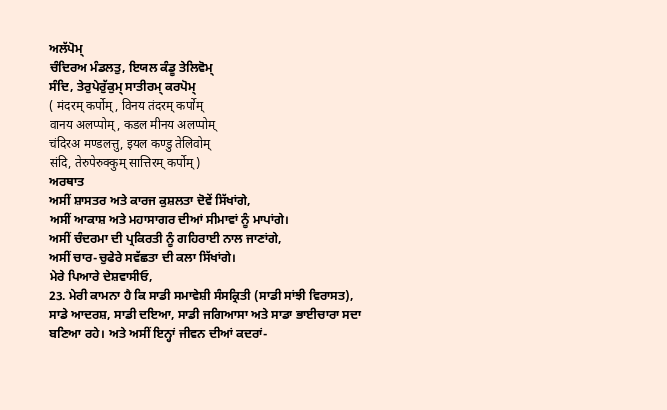ਅਲੱਪੋਮ੍
ਚੰਦਿਰਅ ਮੰਡਲਤੁ, ਇਯਲ ਕੰਡੂ ਤੇਲਿਵੋਮ੍
ਸੰਦਿ, ਤੇਰੁਪੇਰੁੱਕੁਮ੍ ਸਾਤੀਰਮ੍ ਕਰਪੋਮ੍
( मंदरम् कर्पोम्, विनय तंदरम् कर्पोम्
वानय अलप्पोम्, कडल मीनय अलप्पोम्
चंदिरअ मण्डलत्तु, इयल कण्डु तेलिवोम्
संदि, तेरुपेरुक्कुम् सात्तिरम् कर्पोम् )
ਅਰਥਾਤ
ਅਸੀਂ ਸ਼ਾਸਤਰ ਅਤੇ ਕਾਰਜ ਕੁਸ਼ਲਤਾ ਦੋਵੇਂ ਸਿੱਖਾਂਗੇ,
ਅਸੀਂ ਆਕਾਸ਼ ਅਤੇ ਮਹਾਸਾਗਰ ਦੀਆਂ ਸੀਮਾਵਾਂ ਨੂੰ ਮਾਪਾਂਗੇ।
ਅਸੀਂ ਚੰਦਰਮਾ ਦੀ ਪ੍ਰਕਿਰਤੀ ਨੂੰ ਗਹਿਰਾਈ ਨਾਲ ਜਾਣਾਂਗੇ,
ਅਸੀਂ ਚਾਰ-ਚੁਫੇਰੇ ਸਵੱਛਤਾ ਦੀ ਕਲਾ ਸਿੱਖਾਂਗੇ।
ਮੇਰੇ ਪਿਆਰੇ ਦੇਸ਼ਵਾਸੀਓ,
23. ਮੇਰੀ ਕਾਮਨਾ ਹੈ ਕਿ ਸਾਡੀ ਸਮਾਵੇਸ਼ੀ ਸੰਸਕ੍ਰਿਤੀ (ਸਾਡੀ ਸਾਂਝੀ ਵਿਰਾਸਤ), ਸਾਡੇ ਆਦਰਸ਼, ਸਾਡੀ ਦਇਆ, ਸਾਡੀ ਜਗਿਆਸਾ ਅਤੇ ਸਾਡਾ ਭਾਈਚਾਰਾ ਸਦਾ ਬਣਿਆ ਰਹੇ। ਅਤੇ ਅਸੀਂ ਇਨ੍ਹਾਂ ਜੀਵਨ ਦੀਆਂ ਕਦਰਾਂ-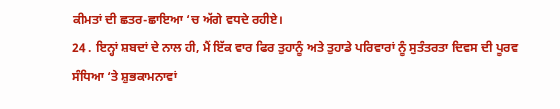ਕੀਮਤਾਂ ਦੀ ਛਤਰ-ਛਾਇਆ ‘ਚ ਅੱਗੇ ਵਧਦੇ ਰਹੀਏ।
24 . ਇਨ੍ਹਾਂ ਸ਼ਬਦਾਂ ਦੇ ਨਾਲ ਹੀ, ਮੈਂ ਇੱਕ ਵਾਰ ਫਿਰ ਤੁਹਾਨੂੰ ਅਤੇ ਤੁਹਾਡੇ ਪਰਿਵਾਰਾਂ ਨੂੰ ਸੁਤੰਤਰਤਾ ਦਿਵਸ ਦੀ ਪੂਰਵ ਸੰਧਿਆ ‘ਤੇ ਸ਼ੁਭਕਾਮਨਾਵਾਂ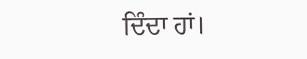ਦਿੰਦਾ ਹਾਂ।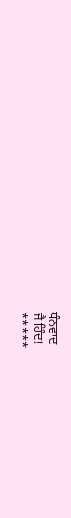ਧੰਨਵਾਦ
ਜੈ ਹਿੰਦ!
*****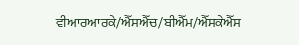ਵੀਆਰਆਰਕੇ/ਐੱਸਐੱਚ/ਬੀਐੱਮ/ਐੱਸਕੇਐੱਸ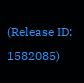(Release ID: 1582085)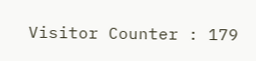Visitor Counter : 179